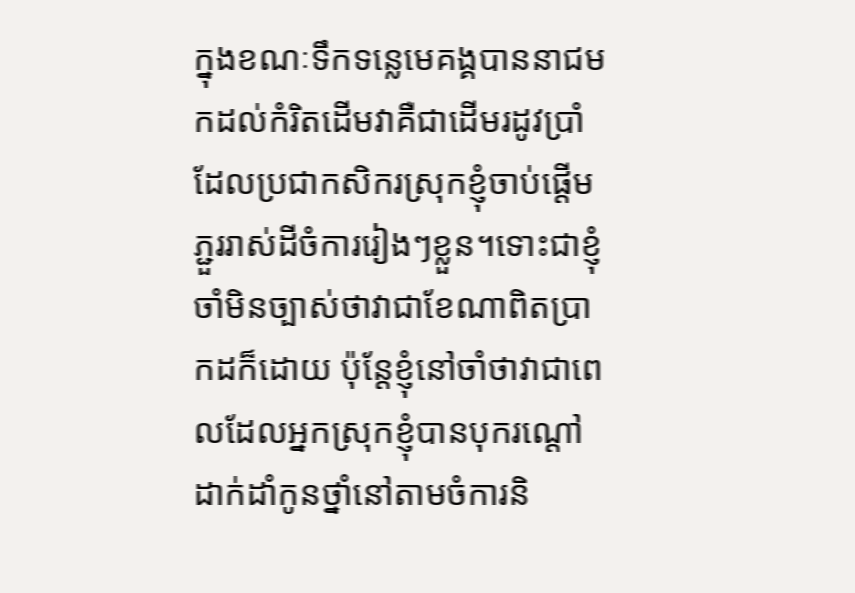ក្នុងខណៈទឹកទន្លេមេគង្គបាននាជមកដល់កំរិតដើមវាគឺជាដើមរដូវប្រាំដែលប្រជាកសិករស្រុកខ្ញុំចាប់ផ្តើមភ្ជួររាស់ដីចំការរៀងៗខ្លួន។ទោះជាខ្ញុំចាំមិនច្បាស់ថាវាជាខែណាពិតប្រាកដក៏ដោយ ប៉ុន្តែខ្ញុំនៅចាំថាវាជាពេលដែលអ្នកស្រុកខ្ញុំបានបុករណ្តៅដាក់ដាំកូនថ្នាំនៅតាមចំការនិ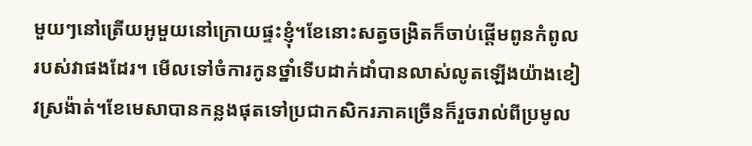មួយៗនៅត្រើយអូមួយនៅក្រោយផ្ទះខ្ញុំ។ខែនោះសត្វចង្រិតក៏ចាប់ផ្តើមពូនកំពូលរបស់វាផងដែរ។ មើលទៅចំការកូនថ្នាំទើបដាក់ដាំបានលាស់លូតឡើងយ៉ាងខៀវស្រង៉ាត់។ខែមេសាបានកន្លងផុតទៅប្រជាកសិករភាគច្រើនក៏រួចរាល់ពីប្រមូល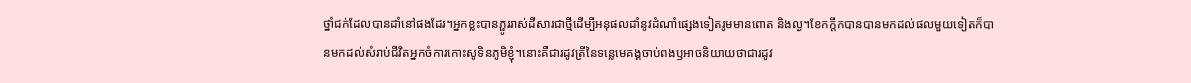ថ្នាំជក់ដែលបានដាំនៅផងដែរ។អ្នកខ្លះបានភ្ផូររាស់ដីសារជាថ្មីដើម្បីអនុផលដាំនូវដំណាំផ្សេងទៀតរូមមានពោត និងល្ង។ខែកក្តឹកបានបានមកដល់ផលមួយទៀតក៏បានមកដល់សំរាប់ជីវិតអ្នកចំការកោះសូទិនភូមិខ្ញុំ។នោះគឺជារដូវត្រីនៃទន្លេមេគង្គចាប់ពងឫអាចនិយាយថាជារដូវ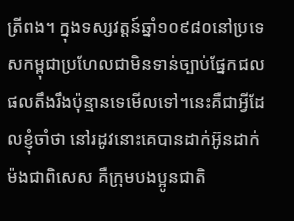ត្រីពង។ ក្នុងទស្សវត្តន៍ឆ្នាំ១០៩៨០នៅប្រទេសកម្ពុជាប្រហែលជាមិនទាន់ច្បាប់ផ្នែកជលផលតឹងរឹងប៉ុន្មានទេមើលទៅ។នេះគឺជាអ្វីដែលខ្ញុំចាំថា នៅរដូវនោះគេបានដាក់អ៊ូនដាក់ម៉ងជាពិសេស គឺក្រុមបងប្អូនជាតិ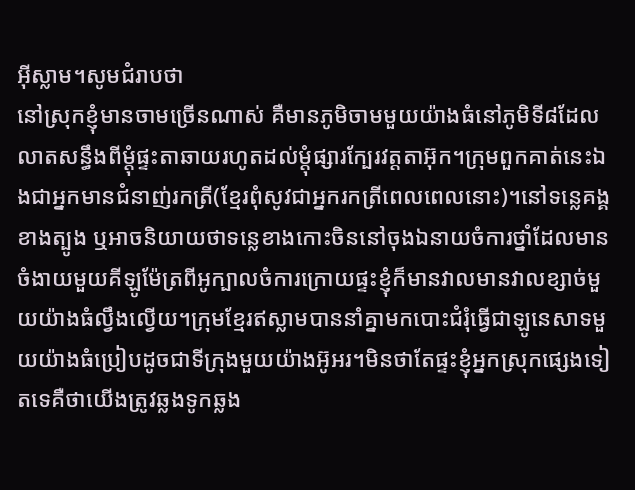អ៊ីស្លាម។សូមជំរាបថា
នៅស្រុកខ្ញុំមានចាមច្រើនណាស់ គឺមានភូមិចាមមួយយ៉ាងធំនៅភូមិទី៨ដែលលាតសន្ធឹងពីម្តុំផ្ទះតាឆាយរហូតដល់ម្តុំផ្សារក្បែរវត្តតាអ៊ុក។ក្រុមពួកគាត់នេះឯងជាអ្នកមានជំនាញ់រកត្រី(ខ្មែរពុំសូវជាអ្នករកត្រីពេលពេលនោះ)។នៅទន្លេគង្គខាងត្បូង ឬអាចនិយាយថាទន្លេខាងកោះចិននៅចុងឯនាយចំការថ្នាំដែលមានចំងាយមួយគីឡូម៉ែត្រពីអូក្បាលចំការក្រោយផ្ទះខ្ញុំក៏មានវាលមានវាលខ្សាច់មួយយ៉ាងធំល្វឹងល្វើយ។ក្រុមខ្មែរឥស្លាមបាននាំគ្នាមកបោះជំរុំធ្វើជាឡូនេសាទមួយយ៉ាងធំប្រៀបដូចជាទីក្រុងមួយយ៉ាងអ៊ូអរ។មិនថាតែផ្ទះខ្ញុំអ្នកស្រុកផ្សេងទៀតទេគឺថាយើងត្រូវឆ្លងទូកឆ្លង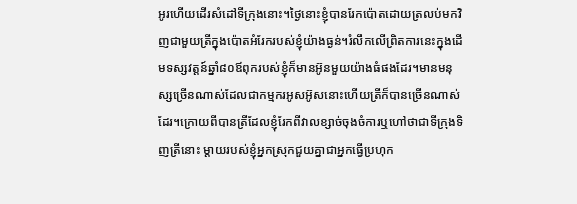អូរហើយដើរសំដៅទីក្រុងនោះ។ថ្ងៃនោះខ្ញុំបានរែកប៉ោតដោយត្រលប់មកវិញជាមួយត្រីក្នុងប៉ោតអំរែករបស់ខ្ញុំយ៉ាងធ្ងន់។រំលឹកលើព្រិតការនេះក្នុងដើមទស្សវត្តន៍ឆ្នាំ៨០ឪពុករបស់ខ្ញុំក៏មានអ៊ូនមួយយ៉ាងធំផងដែរ។មានមនុស្សច្រើនណាស់ដែលជាកម្មករអូសអ៊ូសនោះហើយត្រីក៏បានច្រើនណាស់ដែរ។ក្រោយពីបានត្រីដែលខ្ញុំរែកពីវាលខ្សាច់ចុងចំការឬហៅថាជាទីក្រុងទិញត្រីនោះ ម្តាយរបស់ខ្ញុំអ្នកស្រុកជួយគ្នាជាអ្នកធ្វើប្រហុក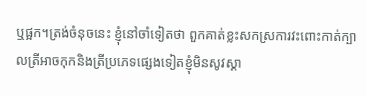ឬផ្អក។ត្រង់ចំនុចនេះ ខ្ញុំនៅចាំទៀតថា ពួកគាត់ខ្លះសកស្រការវះពោះកាត់ក្បាលត្រីអាចកុកនិងត្រីប្រភេទផ្សេងទៀតខ្ញុំមិនសូវស្គា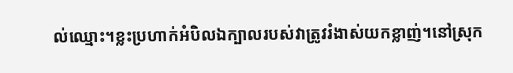ល់ឈ្មោះ។ខ្លះប្រហាក់អំបិលឯក្បាលរបស់វាត្រូវរំងាស់យកខ្លាញ់។នៅស្រុក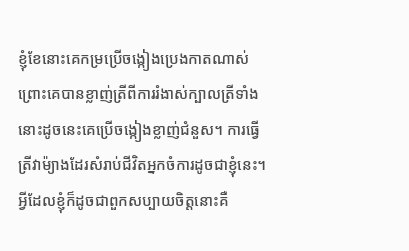ខ្ញុំខែនោះគេកម្រប្រើចង្កៀងប្រេងកាតណាស់ព្រោះគេបានខ្លាញ់ត្រីពីការរំងាស់ក្បាលត្រីទាំងនោះដូចនេះគេប្រើចង្កៀងខ្លាញ់ជំនួស។ ការធ្វើត្រីវាម៉្យាងដែរសំរាប់ជីវិតអ្នកចំការដូចជាខ្ញុំនេះ។អ្វីដែលខ្ញុំក៏ដូចជាពួកសប្បាយចិត្តនោះគឺ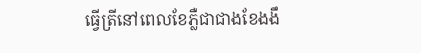ធ្វើត្រីនៅពេលខែភ្លឺជាជាងខែងងឹ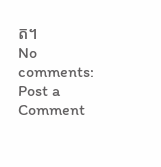ត។
No comments:
Post a Comment